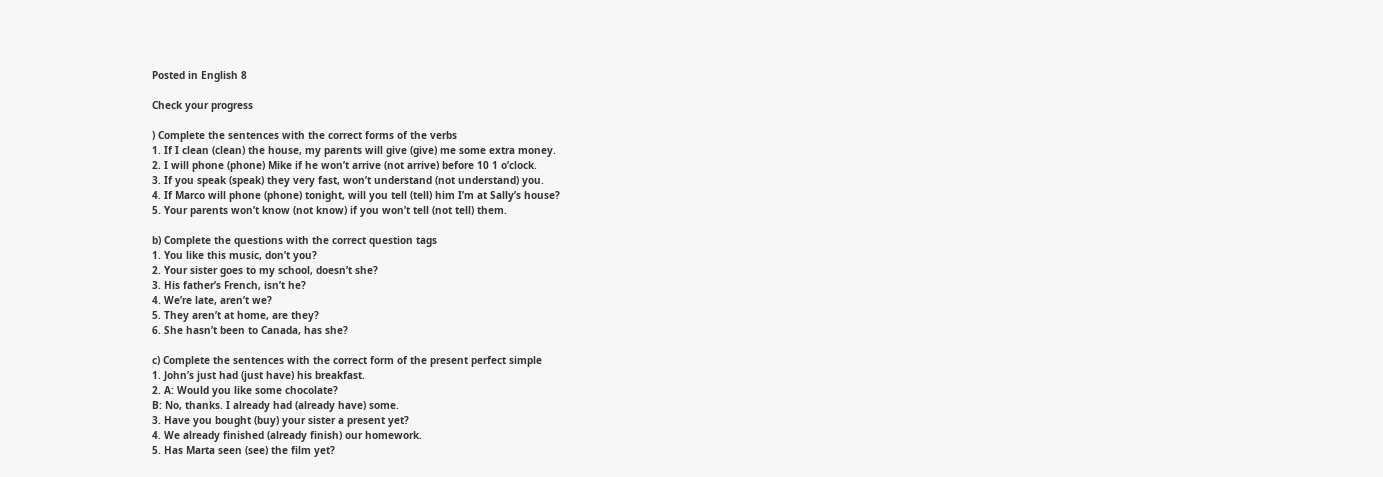Posted in English 8

Check your progress

) Complete the sentences with the correct forms of the verbs
1. If I clean (clean) the house, my parents will give (give) me some extra money.
2. I will phone (phone) Mike if he won’t arrive (not arrive) before 10 1 o’clock.
3. If you speak (speak) they very fast, won’t understand (not understand) you.
4. If Marco will phone (phone) tonight, will you tell (tell) him I’m at Sally’s house?
5. Your parents won’t know (not know) if you won’t tell (not tell) them.

b) Complete the questions with the correct question tags
1. You like this music, don’t you?
2. Your sister goes to my school, doesn’t she?
3. His father’s French, isn’t he?
4. We’re late, aren’t we?
5. They aren’t at home, are they?
6. She hasn’t been to Canada, has she?

c) Complete the sentences with the correct form of the present perfect simple
1. John’s just had (just have) his breakfast.
2. A: Would you like some chocolate?
B: No, thanks. I already had (already have) some.
3. Have you bought (buy) your sister a present yet?
4. We already finished (already finish) our homework.
5. Has Marta seen (see) the film yet?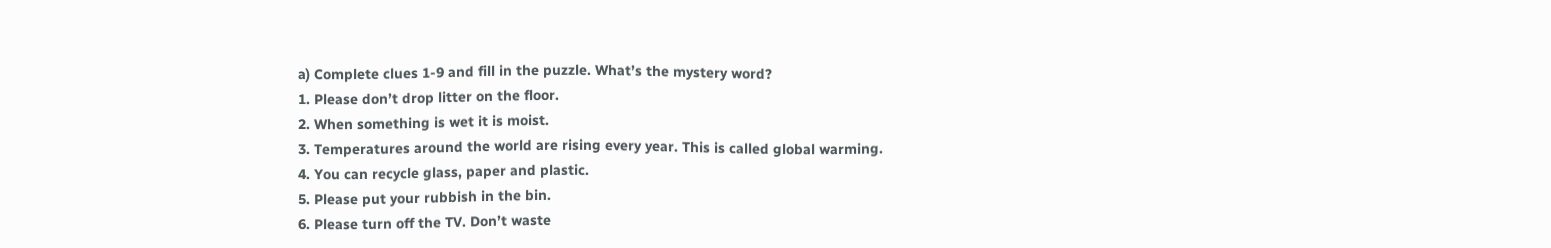a) Complete clues 1-9 and fill in the puzzle. What’s the mystery word?
1. Please don’t drop litter on the floor.
2. When something is wet it is moist.
3. Temperatures around the world are rising every year. This is called global warming.
4. You can recycle glass, paper and plastic.
5. Please put your rubbish in the bin.
6. Please turn off the TV. Don’t waste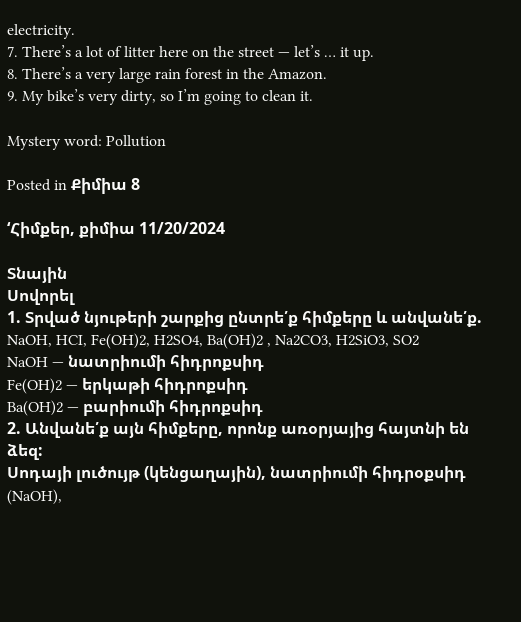electricity.
7. There’s a lot of litter here on the street — let’s … it up.
8. There’s a very large rain forest in the Amazon.
9. My bike’s very dirty, so I’m going to clean it.

Mystery word: Pollution

Posted in Քիմիա 8

‘Հիմքեր, քիմիա 11/20/2024

Տնային
Սովորել
1. Տրված նյութերի շարքից ընտրե՛ք հիմքերը և անվանե՛ք. NaOH, HCI, Fe(OH)2, H2SO4, Ba(OH)2 , Na2CO3, H2SiO3, SO2
NaOH — նատրիումի հիդրոքսիդ
Fe(OH)2 — երկաթի հիդրոքսիդ
Ba(OH)2 — բարիումի հիդրոքսիդ
2. Անվանե՛ք այն հիմքերը, որոնք առօրյայից հայտնի են ձեզ:
Սոդայի լուծույթ (կենցաղային), նատրիումի հիդրօքսիդ (NaOH),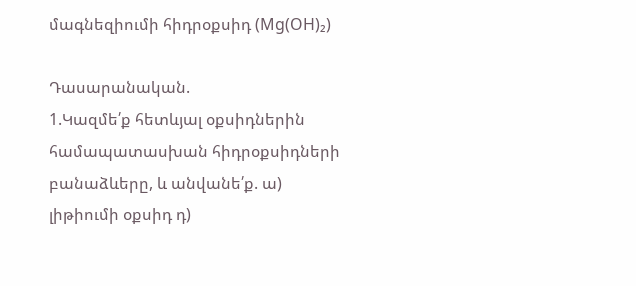մագնեզիումի հիդրօքսիդ (Mg(OH)₂)

Դասարանական.
1.Կազմե՛ք հետևյալ օքսիդներին համապատասխան հիդրօքսիդների բանաձևերը, և անվանե՛ք. ա) լիթիումի օքսիդ դ)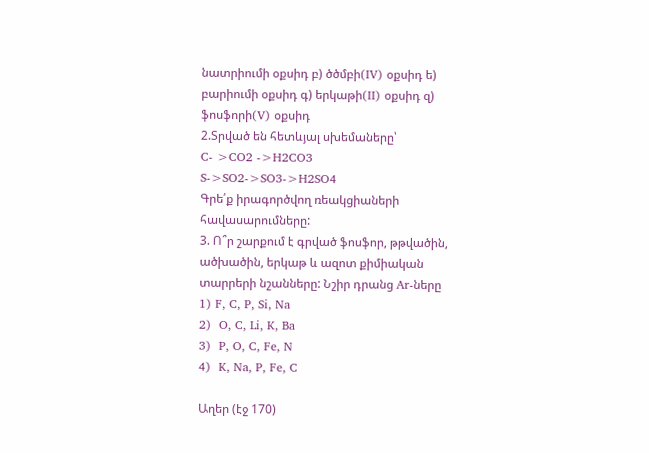նատրիումի օքսիդ բ) ծծմբի(IV) օքսիդ ե) բարիումի օքսիդ գ) երկաթի(II) օքսիդ զ) ֆոսֆորի(V) օքսիդ
2.Տրված են հետևյալ սխեմաները՝
C- >CO2 ->H2CO3
S->SO2->SO3->H2SO4
Գրե՛ք իրագործվող ռեակցիաների հավասարումները:
3. Ո՞ր շարքում է գրված ֆոսֆոր, թթվածին, ածխածին, երկաթ և ազոտ քիմիական տարրերի նշանները: Նշիր դրանց Ar-ները
1) F, C, P, Si, Na
2)  O, C, Li, K, Ba
3)  P, O, C, Fe, N
4)  K, Na, P, Fe, C

Աղեր (էջ 170)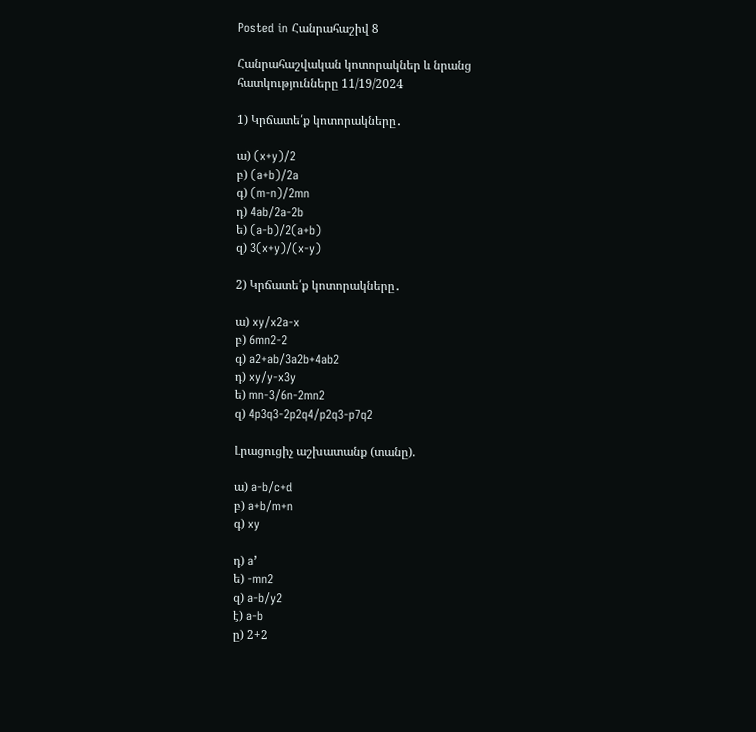Posted in Հանրահաշիվ 8

Հանրահաշվական կոտորակներ և նրանց հատկությունները 11/19/2024

1) Կրճատե՛ք կոտորակները․

ա) (x+y)/2
բ) (a+b)/2a
գ) (m-n)/2mn
դ) 4ab/2a-2b
ե) (a-b)/2(a+b)
զ) 3(x+y)/(x-y)

2) Կրճատե՛ք կոտորակները․

ա) xy/x2a-x
բ) 6mn2-2
գ) a2+ab/3a2b+4ab2
դ) xy/y-x3y
ե) mn-3/6n-2mn2
զ) 4p3q3-2p2q4/p2q3-p7q2

Լրացուցիչ աշխատանք (տանը).

ա) a-b/c+d
բ) a+b/m+n
գ) xy

դ) a’
ե) -mn2
զ) a-b/y2
է) a-b
ը) 2+2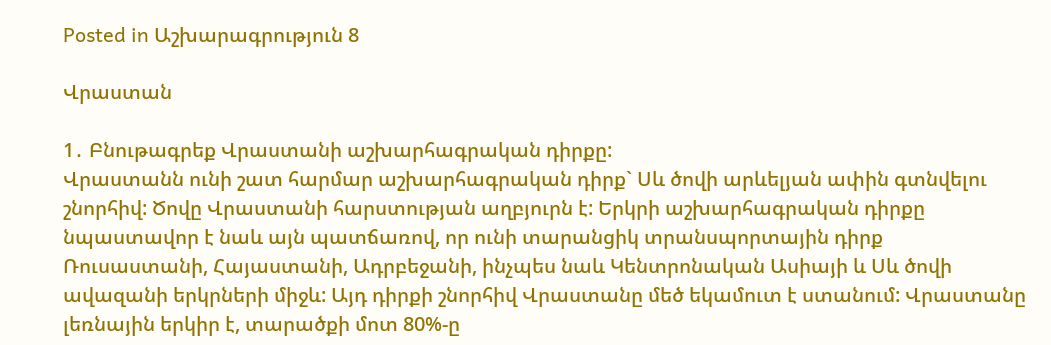Posted in Աշխարագրություն 8

Վրաստան

1․ Բնութագրեք Վրաստանի աշխարհագրական դիրքը:
Վրաստանն ունի շատ հարմար աշխարհագրական դիրք` Սև ծովի արևելյան ափին գտնվելու շնորհիվ: Ծովը Վրաստանի հարստության աղբյուրն է: Երկրի աշխարհագրական դիրքը նպաստավոր է նաև այն պատճառով, որ ունի տարանցիկ տրանսպորտային դիրք Ռուսաստանի, Հայաստանի, Ադրբեջանի, ինչպես նաև Կենտրոնական Ասիայի և Սև ծովի ավազանի երկրների միջև: Այդ դիրքի շնորհիվ Վրաստանը մեծ եկամուտ է ստանում: Վրաստանը լեռնային երկիր է, տարածքի մոտ 80%-ը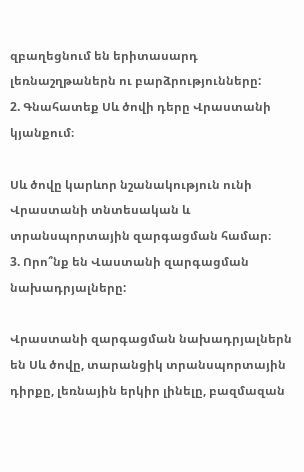զբաղեցնում են երիտասարդ լեռնաշղթաներն ու բարձրությունները:
2. Գնահատեք Սև ծովի դերը Վրաստանի կյանքում։

Սև ծովը կարևոր նշանակություն ունի Վրաստանի տնտեսական և տրանսպորտային զարգացման համար։
3. Որո՞նք են Վաստանի զարգացման նախադրյալները:

Վրաստանի զարգացման նախադրյալներն են Սև ծովը, տարանցիկ տրանսպորտային դիրքը, լեռնային երկիր լինելը, բազմազան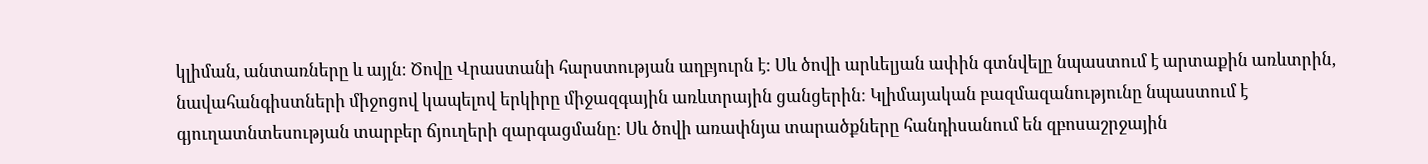կլիման, անտառները և այլն։ Ծովը Վրաստանի հարստության աղբյուրն է: Սև ծովի արևելյան ափին գտնվելը նպաստում է արտաքին առևտրին, նավահանգիստների միջոցով կապելով երկիրը միջազգային առևտրային ցանցերին։ Կլիմայական բազմազանությունը նպաստում է գյուղատնտեսության տարբեր ճյուղերի զարգացմանը։ Սև ծովի առափնյա տարածքները հանդիսանում են զբոսաշրջային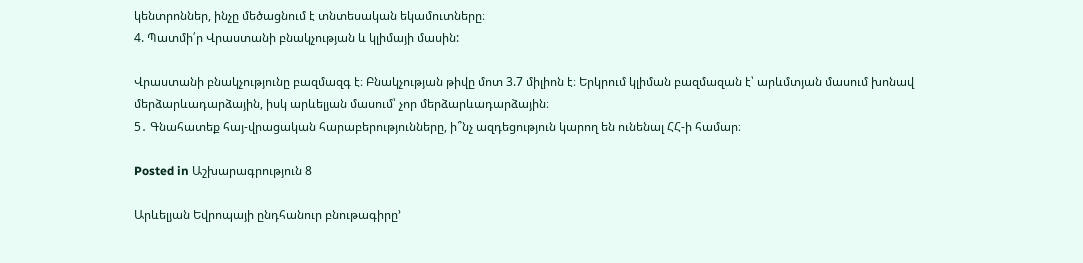կենտրոններ, ինչը մեծացնում է տնտեսական եկամուտները։
4. Պատմի՛ր Վրաստանի բնակչության և կլիմայի մասին:

Վրաստանի բնակչությունը բազմազգ է։ Բնակչության թիվը մոտ 3.7 միլիոն է։ Երկրում կլիման բազմազան է՝ արևմտյան մասում խոնավ մերձարևադարձային, իսկ արևելյան մասում՝ չոր մերձարևադարձային։
5․ Գնահատեք հայ-վրացական հարաբերությունները, ի՞նչ ազդեցություն կարող են ունենալ ՀՀ-ի համար։

Posted in Աշխարագրություն 8

Արևելյան Եվրոպայի ընդհանուր բնութագիրը’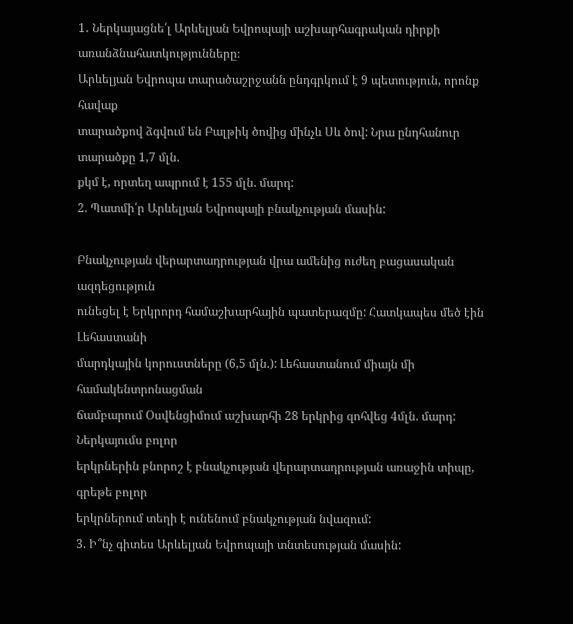1․ Ներկայացնե՛լ Արևելյան Եվրոպայի աշխարհագրական դիրքի առանձնահատկությունները։
Արևելյան Եվրոպա տարածաշրջանն ընդգրկում է 9 պետություն, որոնք հավաք
տարածքով ձգվում են Բալթիկ ծովից մինչև Սև ծով: Նրա ընդհանուր տարածքը 1,7 մլն.
քկմ է, որտեղ ապրում է 155 մլն. մարդ:
2. Պատմի՛ր Արևելյան Եվրոպայի բնակչության մասին:

Բնակչության վերարտադրության վրա ամենից ուժեղ բացասական ազդեցություն
ունեցել է Երկրորդ համաշխարհային պատերազմը: Հատկապես մեծ էին Լեհաստանի
մարդկային կորուստները (6,5 մլն.): Լեհաստանում միայն մի համակենտրոնացման
ճամբարում Օսվենցիմում աշխարհի 28 երկրից զոհվեց 4մլն. մարդ: Ներկայումս բոլոր
երկրներին բնորոշ է բնակչության վերարտադրության առաջին տիպը, գրեթե բոլոր
երկրներում տեղի է ունենում բնակչության նվազում:
3. Ի՞նչ գիտես Արևելյան Եվրոպայի տնտեսության մասին: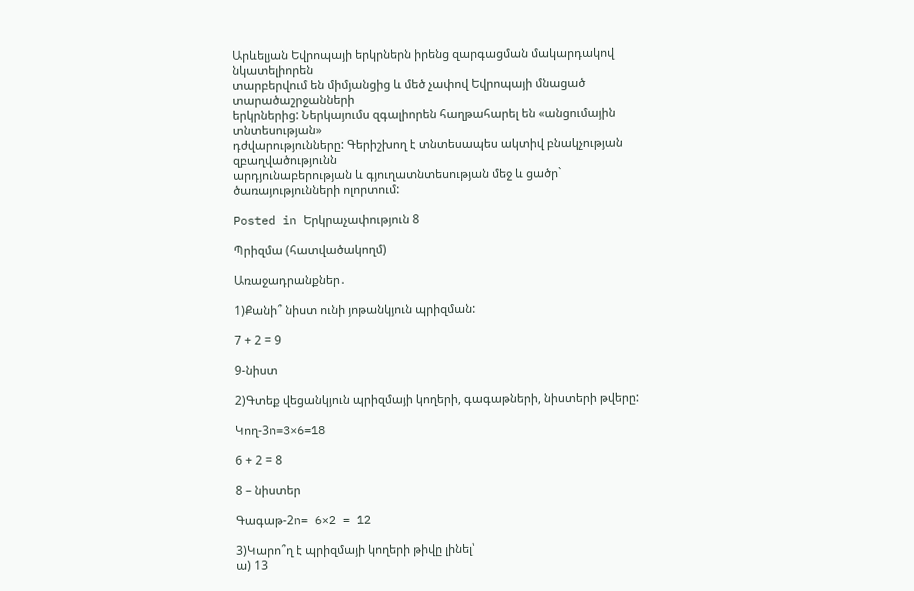Արևելյան Եվրոպայի երկրներն իրենց զարգացման մակարդակով նկատելիորեն
տարբերվում են միմյանցից և մեծ չափով Եվրոպայի մնացած տարածաշրջանների
երկրներից: Ներկայումս զգալիորեն հաղթահարել են «անցումային տնտեսության»
դժվարությունները: Գերիշխող է տնտեսապես ակտիվ բնակչության զբաղվածությունն
արդյունաբերության և գյուղատնտեսության մեջ և ցածր` ծառայությունների ոլորտում:

Posted in Երկրաչափություն 8

Պրիզմա (հատվածակողմ)

Առաջադրանքներ․

1)Քանի՞ նիստ ունի յոթանկյուն պրիզման:

7 + 2 = 9

9-նիստ

2)Գտեք վեցանկյուն պրիզմայի կողերի, գագաթների, նիստերի թվերը:

Կող-3n=3×6=18

6 + 2 = 8

8 – նիստեր

Գագաթ-2n= 6×2 = 12

3)Կարո՞ղ է պրիզմայի կողերի թիվը լինել՝
ա) 13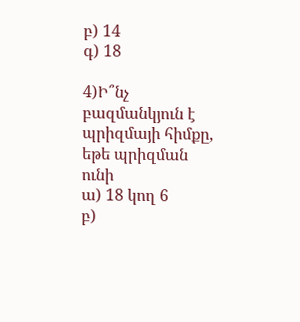բ) 14
գ) 18

4)Ի՞նչ բազմանկյուն է պրիզմայի հիմքը, եթե պրիզման ունի
ա) 18 կող 6
բ)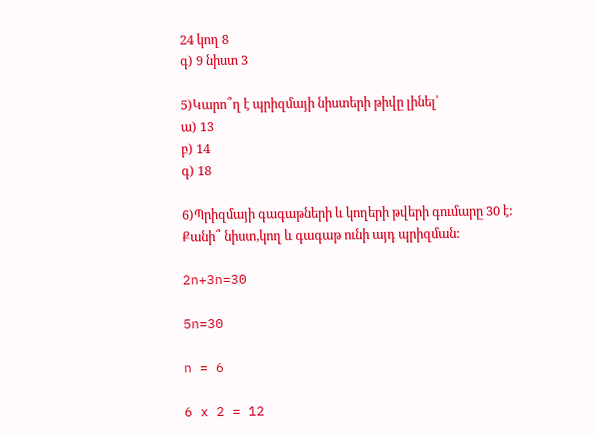24 կող 8
գ) 9 նիստ 3

5)Կարո՞ղ է պրիզմայի նիստերի թիվը լինել՝
ա) 13
բ) 14
գ) 18

6)Պրիզմայի գագաթների և կողերի թվերի գումարը 30 է: Քանի՞ նիստ,կող և գագաթ ունի այդ պրիզման:

2n+3n=30

5n=30

n = 6

6 x 2 = 12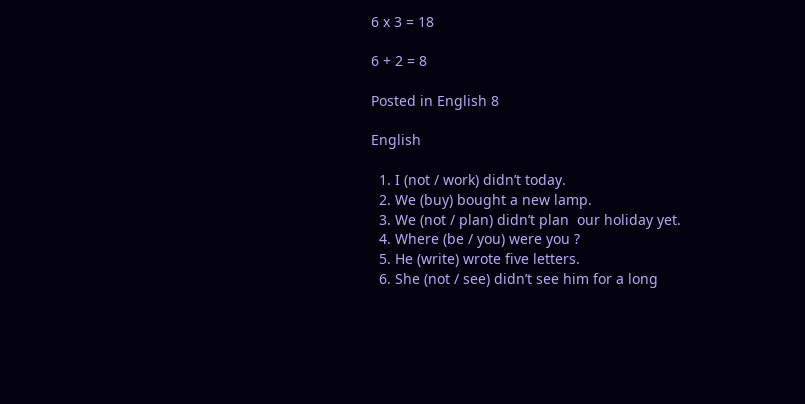6 x 3 = 18

6 + 2 = 8

Posted in English 8

English

  1. I (not / work) didn’t today.
  2. We (buy) bought a new lamp.
  3. We (not / plan) didn’t plan  our holiday yet.
  4. Where (be / you) were you ?
  5. He (write) wrote five letters.
  6. She (not / see) didn’t see him for a long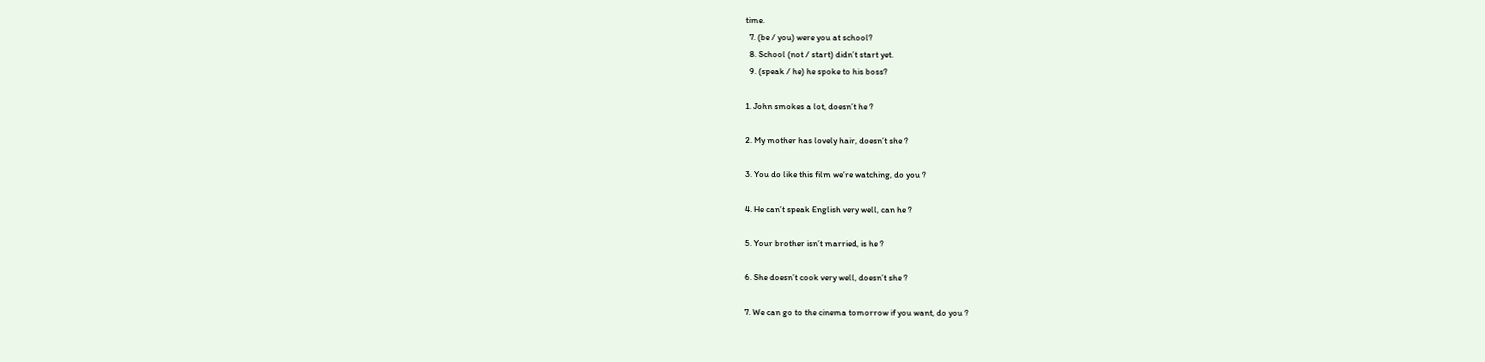time.
  7. (be / you) were you at school?
  8. School (not / start) didn’t start yet.
  9. (speak / he) he spoke to his boss?

1. John smokes a lot, doesn’t he ?

2. My mother has lovely hair, doesn’t she ?

3. You do like this film we’re watching, do you ?

4. He can’t speak English very well, can he ?

5. Your brother isn’t married, is he ?

6. She doesn’t cook very well, doesn’t she ?

7. We can go to the cinema tomorrow if you want, do you ?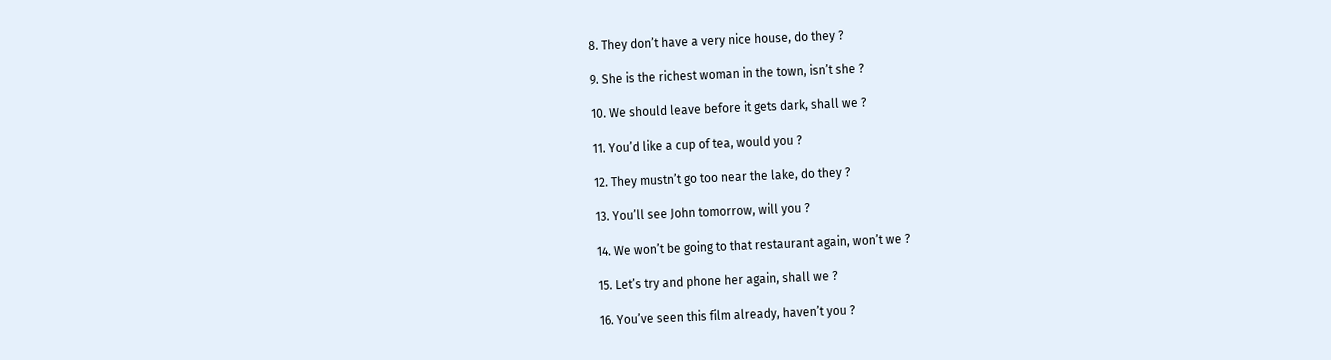8. They don’t have a very nice house, do they ?

9. She is the richest woman in the town, isn’t she ?

10. We should leave before it gets dark, shall we ?

11. You’d like a cup of tea, would you ?

12. They mustn’t go too near the lake, do they ?

13. You’ll see John tomorrow, will you ?

14. We won’t be going to that restaurant again, won’t we ?

15. Let’s try and phone her again, shall we ?

16. You’ve seen this film already, haven’t you ?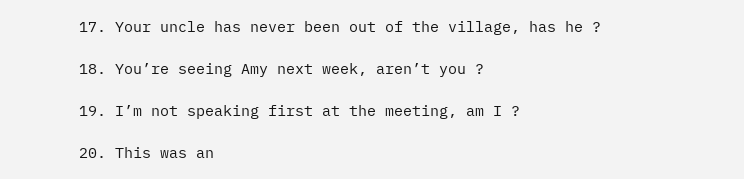17. Your uncle has never been out of the village, has he ?

18. You’re seeing Amy next week, aren’t you ?

19. I’m not speaking first at the meeting, am I ?

20. This was an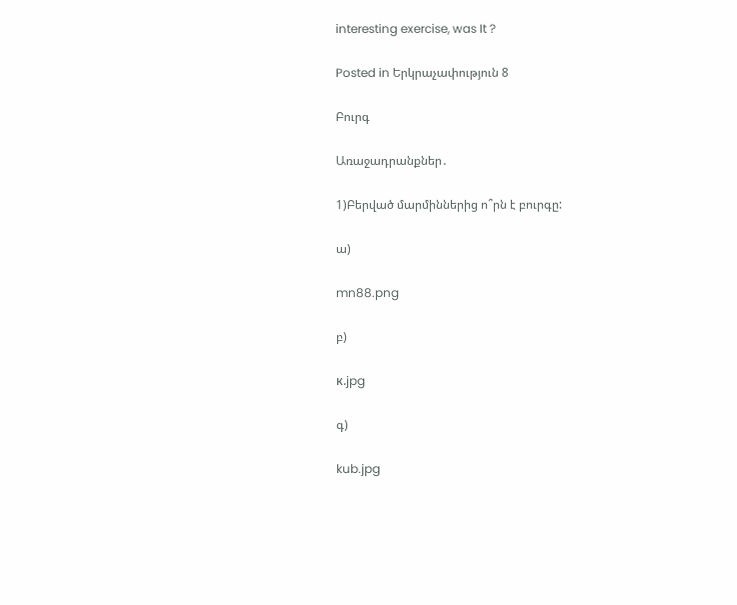interesting exercise, was It ?

Posted in Երկրաչափություն 8

Բուրգ

Առաջադրանքներ․

1)Բերված մարմիններից ո՞րն է բուրգը:

ա)

mn88.png

բ)

к.jpg

գ)

kub.jpg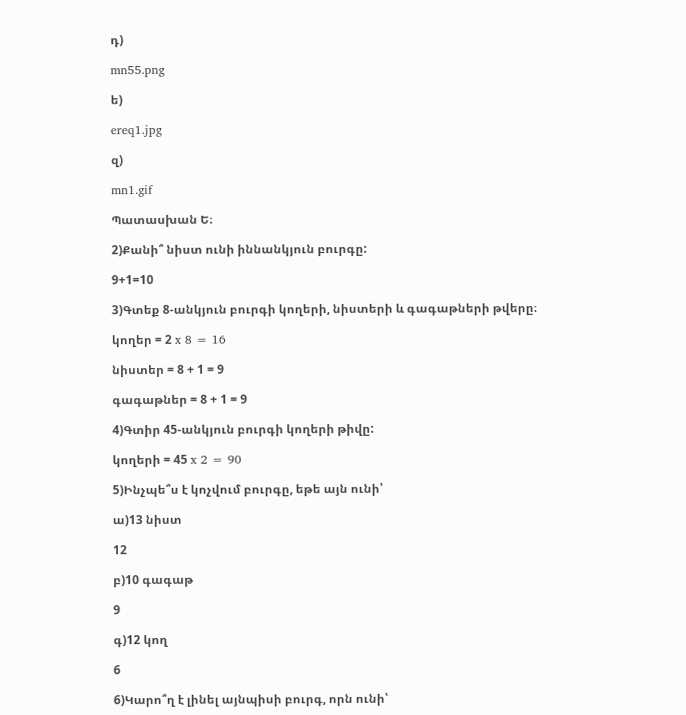դ)

mn55.png

ե)

ereq1.jpg

զ)

mn1.gif

Պատասխան Ե։

2)Քանի՞ նիստ ունի իննանկյուն բուրգը:

9+1=10

3)Գտեք 8-անկյուն բուրգի կողերի, նիստերի և գագաթների թվերը։

կողեր = 2 x 8 = 16

նիստեր = 8 + 1 = 9

գագաթներ = 8 + 1 = 9

4)Գտիր 45-անկյուն բուրգի կողերի թիվը:

կողերի = 45 x 2 = 90

5)Ինչպե՞ս է կոչվում բուրգը, եթե այն ունի՝

ա)13 նիստ

12

բ)10 գագաթ

9

գ)12 կող

6

6)Կարո՞ղ է լինել այնպիսի բուրգ, որն ունի՝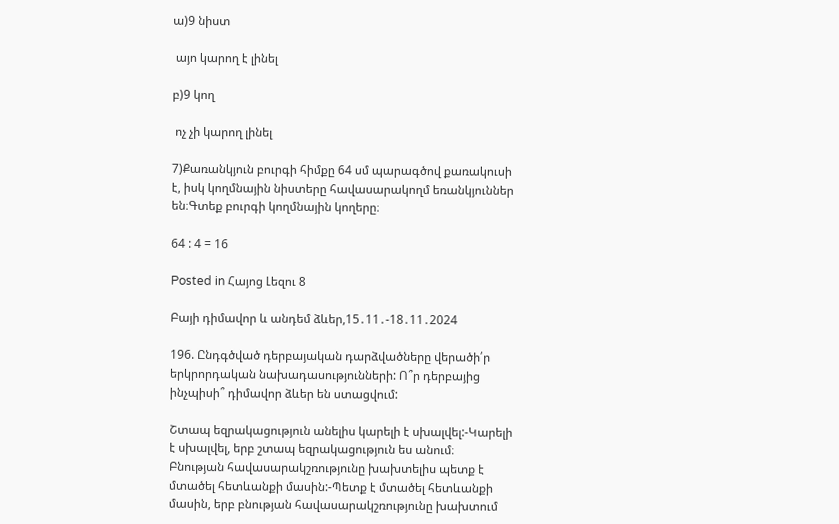ա)9 նիստ

 այո կարող է լինել

բ)9 կող

 ոչ չի կարող լինել

7)Քառանկյուն բուրգի հիմքը 64 սմ պարագծով քառակուսի է, իսկ կողմնային նիստերը հավասարակողմ եռանկյուններ են։Գտեք բուրգի կողմնային կողերը։

64 : 4 = 16

Posted in Հայոց Լեզու 8

Բայի դիմավոր և անդեմ ձևեր,15․11․-18․11․2024

196. Ընդգծված դերբայական դարձվածները վերածի՛ր երկրորդական նախադասությունների: Ո՞ր դերբայից ինչպիսի՞ դիմավոր ձևեր են ստացվում:

Շտապ եզրակացություն անելիս կարելի է սխալվել:-Կարելի է սխալվել, երբ շտապ եզրակացություն ես անում։
Բնության հավասարակշռությունը խախտելիս պետք է մտածել հետևանքի մասին:-Պետք է մտածել հետևանքի մասին, երբ բնության հավասարակշռությունը խախտում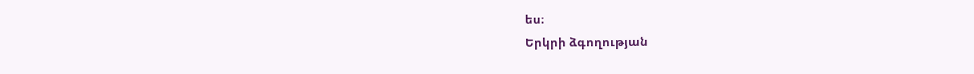ես։
Երկրի ձգողության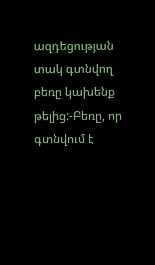ազդեցության տակ գտնվող բեռը կախենք թելից:-Բեռը, որ գտնվում է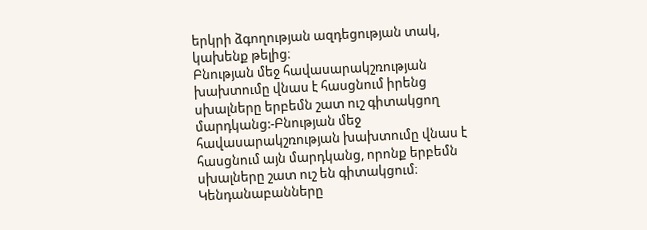երկրի ձգողության ազդեցության տակ, կախենք թելից։
Բնության մեջ հավասարակշռության խախտումը վնաս է հասցնում իրենց սխալները երբեմն շատ ուշ գիտակցող մարդկանց:-Բնության մեջ հավասարակշռության խախտումը վնաս է հասցնում այն մարդկանց, որոնք երբեմն սխալները շատ ուշ են գիտակցում։
Կենդանաբանները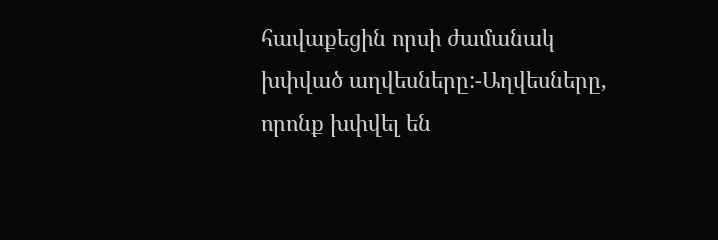հավաքեցին որսի ժամանակ խփված աղվեսները:-Աղվեսները, որոնք խփվել են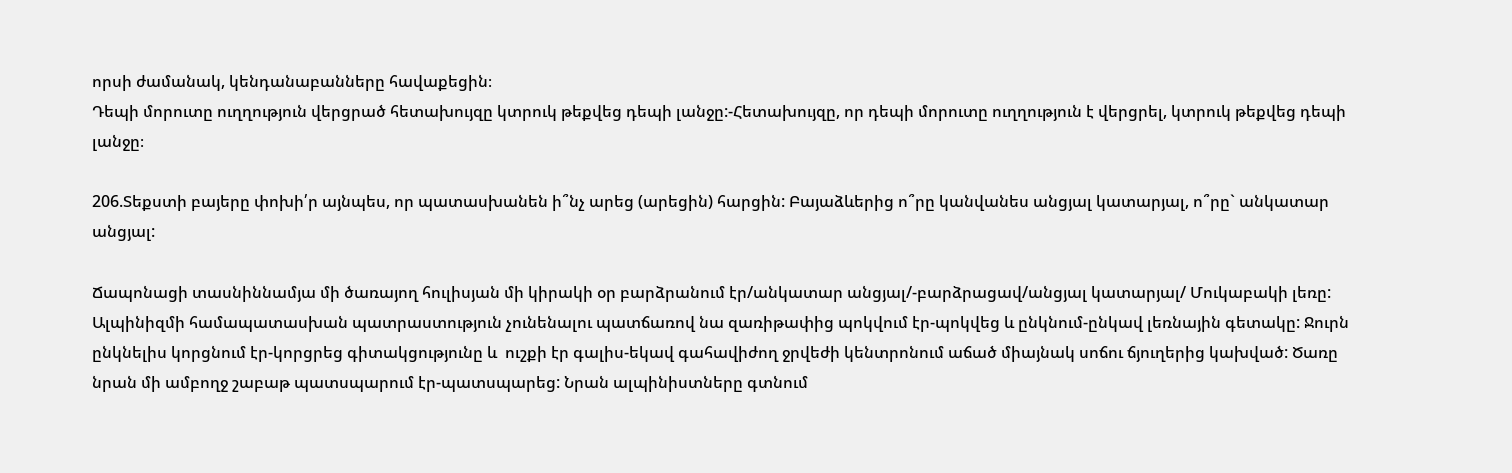որսի ժամանակ, կենդանաբանները հավաքեցին։
Դեպի մորուտը ուղղություն վերցրած հետախույզը կտրուկ թեքվեց դեպի լանջը:-Հետախույզը, որ դեպի մորուտը ուղղություն է վերցրել, կտրուկ թեքվեց դեպի լանջը։

206.Տեքստի բայերը փոխի՛ր այնպես, որ պատասխանեն ի՞նչ արեց (արեցին) հարցին: Բայաձևերից ո՞րը կանվանես անցյալ կատարյալ, ո՞րը` անկատար անցյալ:

Ճապոնացի տասնիննամյա մի ծառայող հուլիսյան մի կիրակի օր բարձրանում էր/անկատար անցյալ/-բարձրացավ/անցյալ կատարյալ/ Մուկաբակի լեռը: Ալպինիզմի համապատասխան պատրաստություն չունենալու պատճառով նա զառիթափից պոկվում էր-պոկվեց և ընկնում-ընկավ լեռնային գետակը: Ջուրն ընկնելիս կորցնում էր-կորցրեց գիտակցությունը և  ուշքի էր գալիս-եկավ գահավիժող ջրվեժի կենտրոնում աճած միայնակ սոճու ճյուղերից կախված: Ծառը նրան մի ամբողջ շաբաթ պատսպարում էր-պատսպարեց: Նրան ալպինիստները գտնում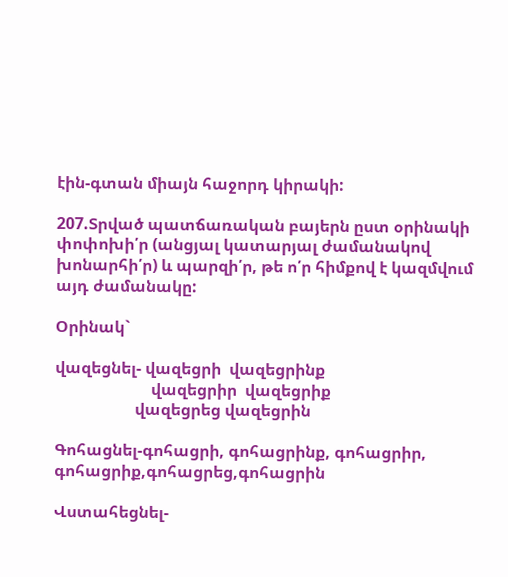էին-գտան միայն հաջորդ կիրակի:

207.Տրված պատճառական բայերն ըստ օրինակի փոփոխի՛ր (անցյալ կատարյալ ժամանակով խոնարհի՛ր) և պարզի՛ր, թե ո՛ր հիմքով է կազմվում այդ ժամանակը:

Օրինակ`

վազեցնել- վազեցրի  վազեցրինք
                        վազեցրիր  վազեցրիք
                    վազեցրեց վազեցրին

Գոհացնել-գոհացրի, գոհացրինք, գոհացրիր, գոհացրիք,գոհացրեց,գոհացրին

Վստահեցնել-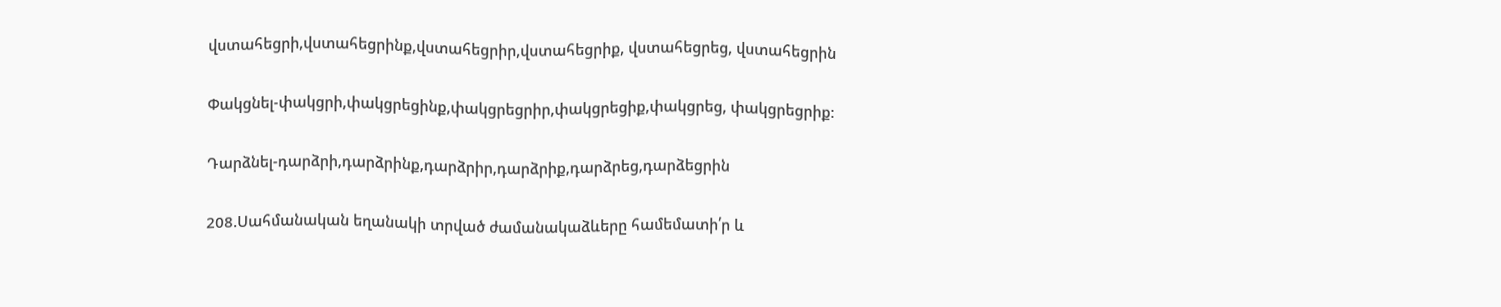վստահեցրի,վստահեցրինք,վստահեցրիր,վստահեցրիք, վստահեցրեց, վստահեցրին

Փակցնել-փակցրի,փակցրեցինք,փակցրեցրիր,փակցրեցիք,փակցրեց, փակցրեցրիք։

Դարձնել-դարձրի,դարձրինք,դարձրիր,դարձրիք,դարձրեց,դարձեցրին

208.Սահմանական եղանակի տրված ժամանակաձևերը համեմատի՛ր և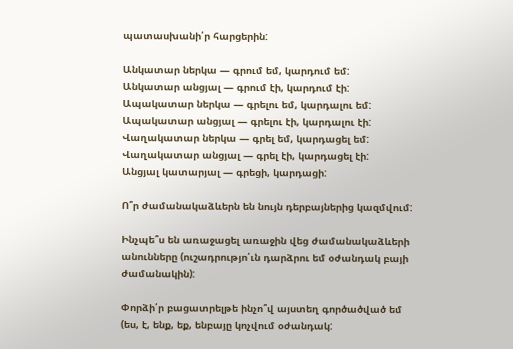պատասխանի՛ր հարցերին:

Անկատար ներկա — գրում եմ, կարդում եմ:
Անկատար անցյալ — գրում էի, կարդում էի:
Ապակատար ներկա — գրելու եմ, կարդալու եմ:
Ապակատար անցյալ — գրելու էի, կարդալու էի:
Վաղակատար ներկա — գրել եմ, կարդացել եմ:
Վաղակատար անցյալ — գրել էի, կարդացել էի:
Անցյալ կատարյալ — գրեցի, կարդացի:

Ո՞ր ժամանակաձևերն են նույն դերբայներից կազմվում:

Ինչպե՞ս են առաջացել առաջին վեց ժամանակաձևերի անունները (ուշադրությո՛ւն դարձրու եմ օժանդակ բայի ժամանակին):

Փորձի՛ր բացատրելթե ինչո՞վ այստեղ գործածված եմ (ես, է, ենք, եք, ենբայը կոչվում օժանդակ: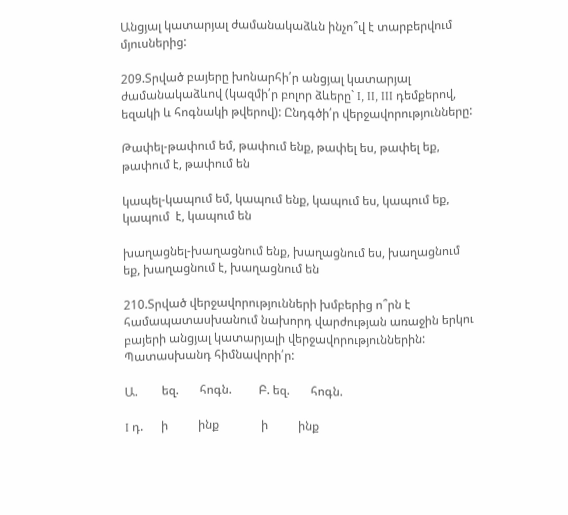Անցյալ կատարյալ ժամանակաձևն ինչո՞վ է տարբերվում մյուսներից:

209.Տրված բայերը խոնարհի՛ր անցյալ կատարյալ ժամանակաձևով (կազմի՛ր բոլոր ձևերը` I, II, III դեմքերով, եզակի և հոգնակի թվերով): Ընդգծի՛ր վերջավորությունները:

Թափել-թափում եմ, թափում ենք, թափել ես, թափել եք, թափում է, թափում են

կապել-կապում եմ, կապում ենք, կապում ես, կապում եք, կապում  է, կապում են

խաղացնել-խաղացնում ենք, խաղացնում ես, խաղացնում եք, խաղացնում է, խաղացնում են

210.Տրված վերջավորությունների խմբերից ո՞րն է համապատասխանում նախորդ վարժության առաջին երկու բայերի անցյալ կատարյալի վերջավորություններին: Պատասխանդ հիմնավորի՛ր:

Ա.        եզ.       հոգն.         Բ. եզ.       հոգն.

I դ.      ի          ինք              ի          ինք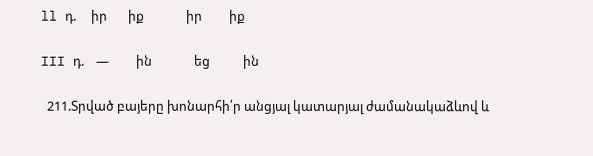ll դ.     իր       իք              իր         իք

III դ.    —         ին              եց           ին

  211.Տրված բայերը խոնարհի՛ր անցյալ կատարյալ ժամանակաձևով և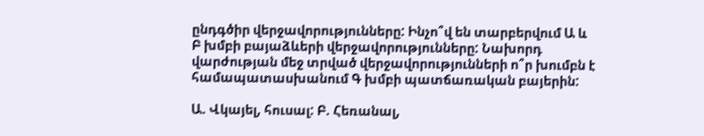ընդգծիր վերջավորությունները: Ինչո՞վ են տարբերվում Ա և Բ խմբի բայաձևերի վերջավորությունները: Նախորդ վարժության մեջ տրված վերջավորությունների ո՞ր խումբն է համապատասխանում Գ խմբի պատճառական բայերին:

Ա. Վկայել, հուսալ: Բ. Հեռանալ,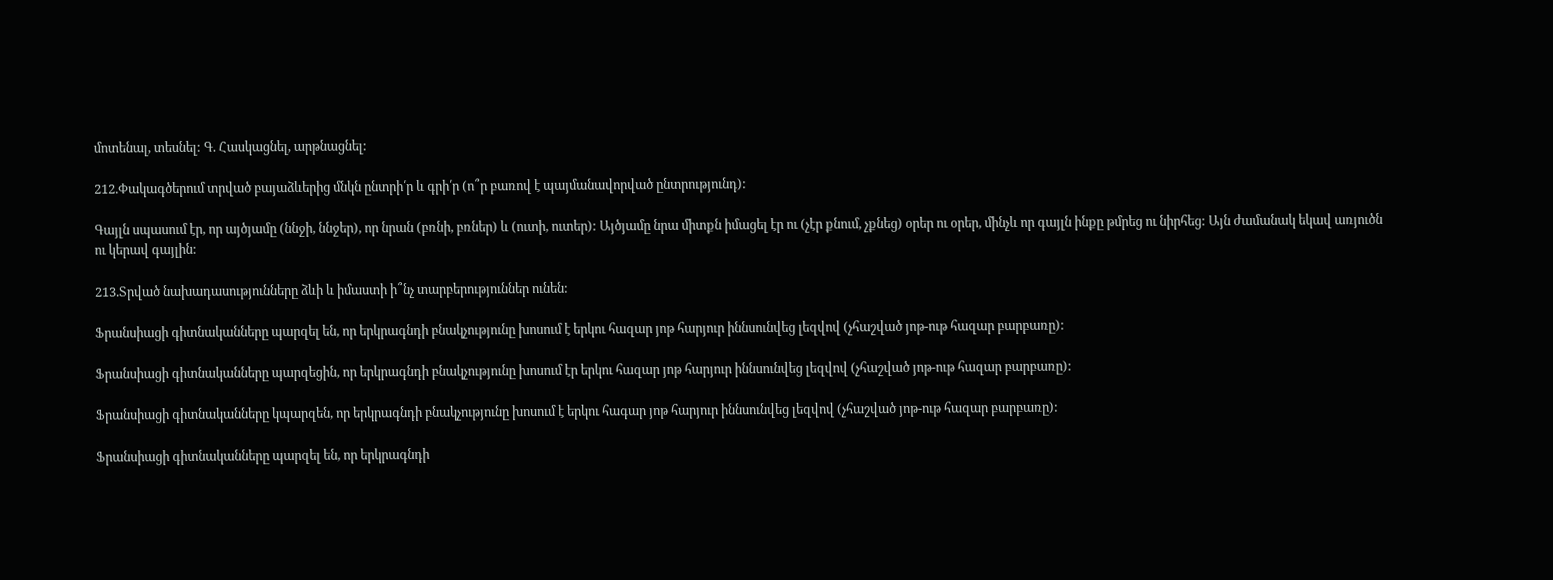մոտենալ, տեսնել: Գ. Հասկացնել, արթնացնել:

212.Փակագծերում տրված բայաձևերից մնկն ընտրի՛ր և գրի՛ր (ո՞ր բառով է պայմանավորված ընտրությունդ):

Գայլն սպասում էր, որ այծյամը (ննջի, ննջեր), որ նրան (բռնի, բռներ) և (ուտի, ուտեր): Այծյամը նրա միտքն իմացել էր ու (չէր քնում, չքնեց) օրեր ու օրեր, մինչև որ գայլն ինքը թմրեց ու նիրհեց: Այն ժամանակ եկավ առյուծն ու կերավ գայլին:

213.Տրված նախադասությունները ձևի և իմաստի ի՞նչ տարբերություններ ունեն:

Ֆրանսիացի գիտնականները պարզել են, որ երկրագնդի բնակչությունը խոսում է երկու հազար յոթ հարյուր իննսունվեց լեզվով (չհաշված յոթ-ութ հազար բարբառը):

Ֆրանսիացի գիտնականները պարզեցին, որ երկրագնդի բնակչությունը խոսում էր երկու հազար յոթ հարյուր իննսունվեց լեզվով (չհաշված յոթ-ութ հազար բարբառը):

Ֆրանսիացի գիտնականները կպարզեն, որ երկրագնդի բնակչությունը խոսում է երկու հագար յոթ հարյուր իննսունվեց լեզվով (չհաշված յոթ-ութ հազար բարբառը):

Ֆրանսիացի գիտնականները պարզել են, որ երկրագնդի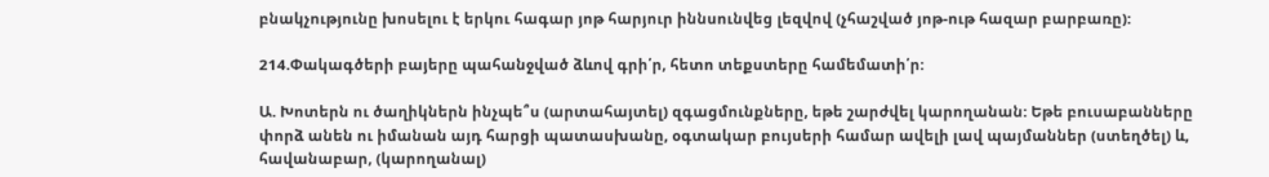բնակչությունը խոսելու է երկու հագար յոթ հարյուր իննսունվեց լեզվով (չհաշված յոթ-ութ հազար բարբառը):

214.Փակագծերի բայերը պահանջված ձևով գրի՛ր, հետո տեքստերը համեմատի՛ր:

Ա. Խոտերն ու ծաղիկներն ինչպե՞ս (արտահայտել) զգացմունքները, եթե շարժվել կարողանան: Եթե բուսաբանները փորձ անեն ու իմանան այդ հարցի պատասխանը, օգտակար բույսերի համար ավելի լավ պայմաններ (ստեղծել) և, հավանաբար, (կարողանալ)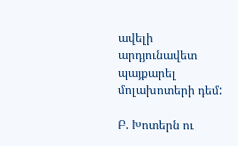ավելի արդյունավետ պայքարել մոլախոտերի դեմ:

Բ. Խոտերն ու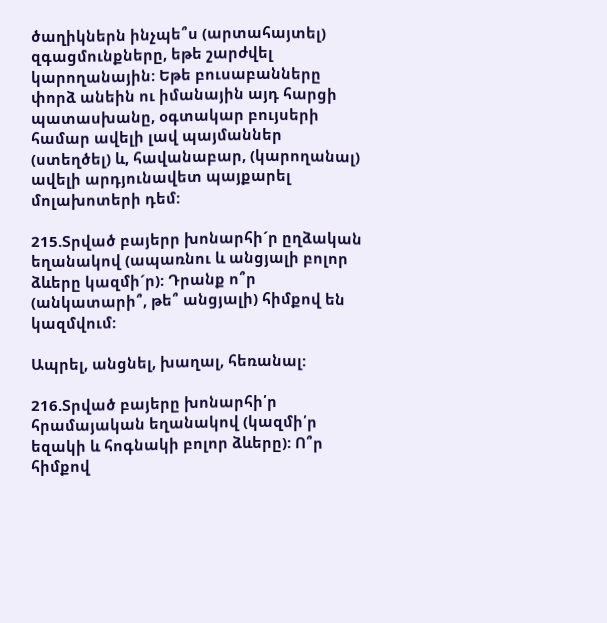ծաղիկներն ինչպե՞ս (արտահայտել) զգացմունքները, եթե շարժվել կարողանային: Եթե բուսաբանները փորձ անեին ու իմանային այդ հարցի պատասխանը, օգտակար բույսերի համար ավելի լավ պայմաններ (ստեղծել) և, հավանաբար, (կարողանալ) ավելի արդյունավետ պայքարել մոլախոտերի դեմ:

215.Տրված բայերր խոնարհի´ր ըղձական եղանակով (ապառնու և անցյալի բոլոր ձևերը կազմի´ր): Դրանք ո՞ր (անկատարի՞, թե՞ անցյալի) հիմքով են կազմվում:

Ապրել, անցնել, խաղալ, հեռանալ:

216.Տրված բայերը խոնարհի՛ր հրամայական եղանակով (կազմի՛ր եզակի և հոգնակի բոլոր ձևերը): Ո՞ր հիմքով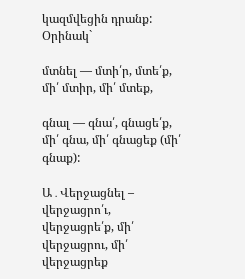կազմվեցին դրանք:
Օրինակ`

մտնել — մտի՛ր, մտե՛ք, մի՛ մտիր, մի՛ մտեք,

գնալ — գնա՛, գնացե՛ք, մի՛ գնա, մի՛ գնացեք (մի՛ գնաք):

Ա․Վերջացնել – վերջացրո՛ւ, վերջացրե՛ք, մի՛ վերջացրու, մի՛ վերջացրեք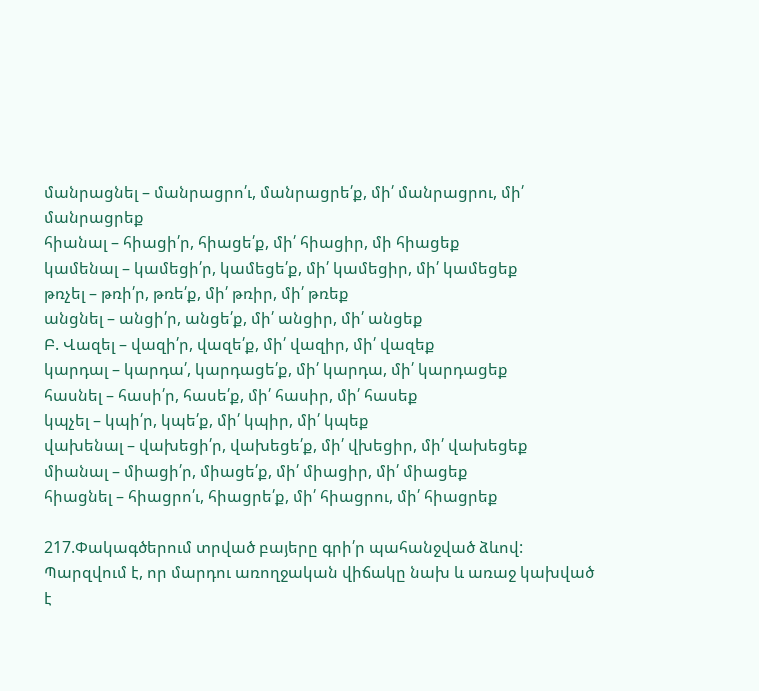մանրացնել – մանրացրո՛ւ, մանրացրե՛ք, մի՛ մանրացրու, մի՛ մանրացրեք
հիանալ – հիացի՛ր, հիացե՛ք, մի՛ հիացիր, մի հիացեք
կամենալ – կամեցի՛ր, կամեցե՛ք, մի՛ կամեցիր, մի՛ կամեցեք
թռչել – թռի՛ր, թռե՛ք, մի՛ թռիր, մի՛ թռեք
անցնել – անցի՛ր, անցե՛ք, մի՛ անցիր, մի՛ անցեք
Բ. Վազել – վազի՛ր, վազե՛ք, մի՛ վազիր, մի՛ վազեք
կարդալ – կարդա՛, կարդացե՛ք, մի՛ կարդա, մի՛ կարդացեք
հասնել – հասի՛ր, հասե՛ք, մի՛ հասիր, մի՛ հասեք
կպչել – կպի՛ր, կպե՛ք, մի՛ կպիր, մի՛ կպեք
վախենալ – վախեցի՛ր, վախեցե՛ք, մի՛ վխեցիր, մի՛ վախեցեք
միանալ – միացի՛ր, միացե՛ք, մի՛ միացիր, մի՛ միացեք
հիացնել – հիացրո՛ւ, հիացրե՛ք, մի՛ հիացրու, մի՛ հիացրեք

217.Փակագծերում տրված բայերը գրի՛ր պահանջված ձևով:
Պարզվում է, որ մարդու առողջական վիճակը նախ և առաջ կախված է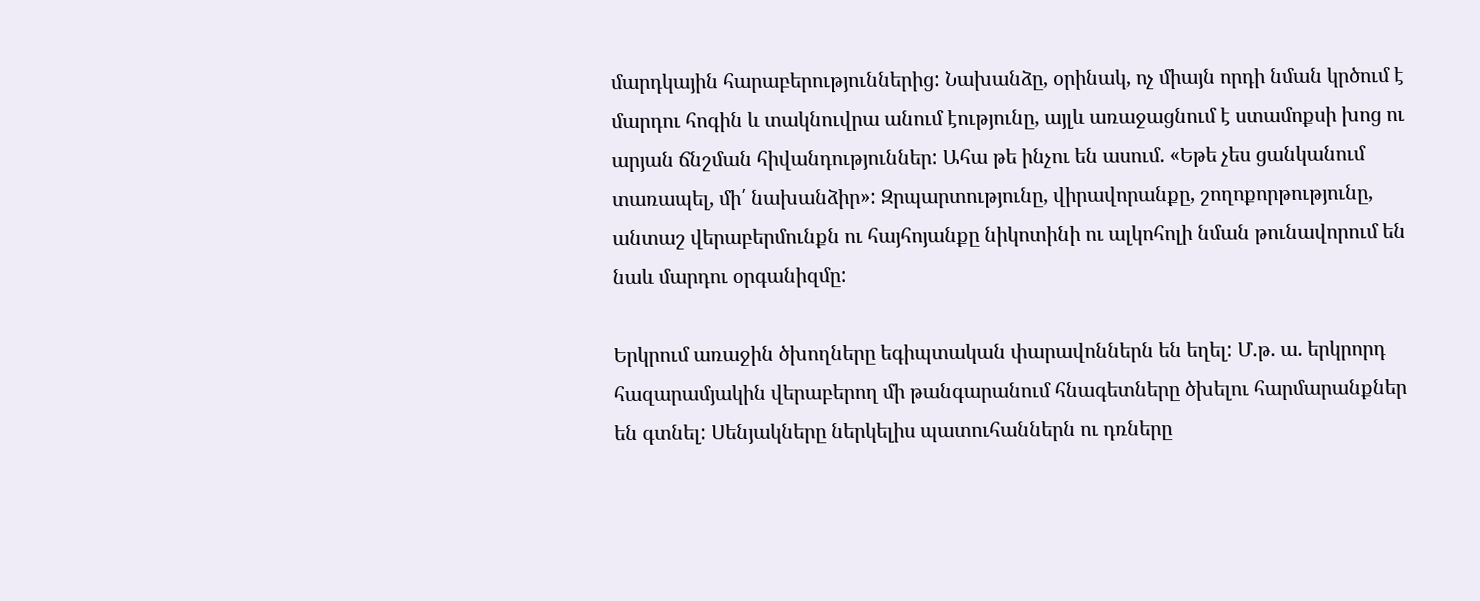մարդկային հարաբերություններից: Նախանձը, օրինակ, ոչ միայն որդի նման կրծում է մարդու հոգին և տակնուվրա անում էությունը, այլև առաջացնում է ստամոքսի խոց ու արյան ճնշման հիվանդություններ: Ահա թե ինչու են ասում. «Եթե չես ցանկանում տառապել, մի՛ նախանձիր»: Զրպարտությունը, վիրավորանքը, շողոքորթությունը, անտաշ վերաբերմունքն ու հայհոյանքը նիկոտինի ու ալկոհոլի նման թունավորում են նաև մարդու օրգանիզմը:

Երկրում առաջին ծխողները եգիպտական փարավոններն են եղել: Մ.թ. ա. երկրորդ հազարամյակին վերաբերող մի թանգարանում հնագետները ծխելու հարմարանքներ են գտնել: Սենյակները ներկելիս պատուհաններն ու դռները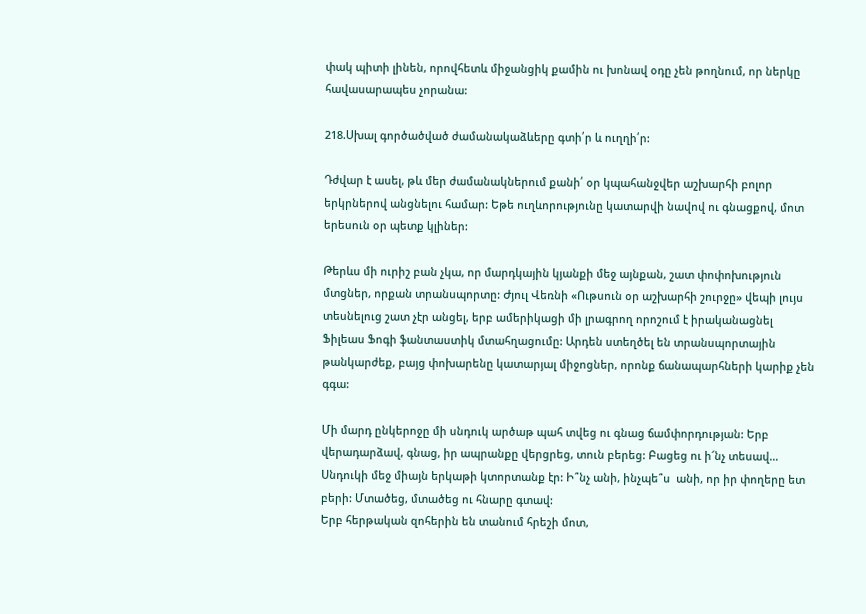փակ պիտի լինեն, որովհետև միջանցիկ քամին ու խոնավ օդը չեն թողնում, որ ներկը հավասարապես չորանա:

218.Սխալ գործածված ժամանակաձևերը գտի՛ր և ուղղի՛ր:

Դժվար է ասել, թև մեր ժամանակներում քանի՛ օր կպահանջվեր աշխարհի բոլոր երկրներով անցնելու համար: Եթե ուղևորությունը կատարվի նավով ու գնացքով, մոտ երեսուն օր պետք կլիներ:

Թերևս մի ուրիշ բան չկա, որ մարդկային կյանքի մեջ այնքան, շատ փոփոխություն մտցներ, որքան տրանսպորտը: Ժյուլ Վեռնի «Ութսուն օր աշխարհի շուրջը» վեպի լույս տեսնելուց շատ չէր անցել, երբ ամերիկացի մի լրագրող որոշում է իրականացնել Ֆիլեաս Ֆոգի ֆանտաստիկ մտահղացումը: Արդեն ստեղծել են տրանսպորտային թանկարժեք, բայց փոխարենը կատարյալ միջոցներ, որոնք ճանապարհների կարիք չեն գգա:

Մի մարդ ընկերոջը մի սնդուկ արծաթ պահ տվեց ու գնաց ճամփորդության: Երբ վերադարձավ, գնաց, իր ապրանքը վերցրեց, տուն բերեց: Բացեց ու ի՜նչ տեսավ… Սնդուկի մեջ միայն երկաթի կտորտանք էր: Ի՞նչ անի, ինչպե՞ս  անի, որ իր փողերը ետ բերի: Մտածեց, մտածեց ու հնարը գտավ:
Երբ հերթական զոհերին են տանում հրեշի մոտ,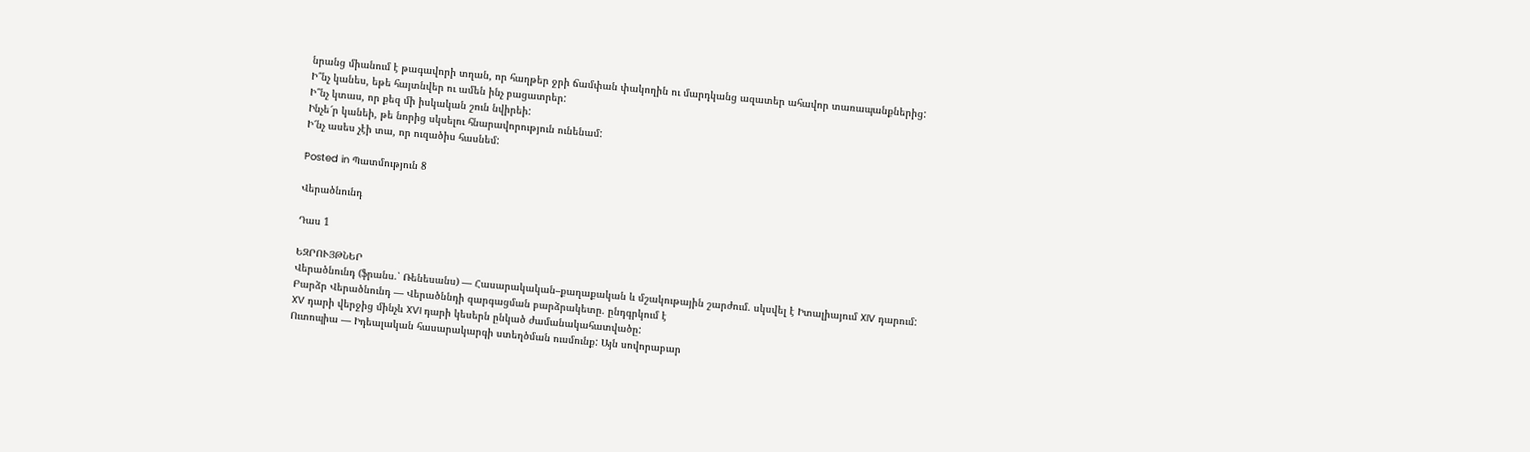նրանց միանում է թագավորի տղան, որ հաղթեր ջրի ճամփան փակողին ու մարդկանց ազատեր ահավոր տառապանքներից:
Ի՞նչ կանես, եթե հայտնվեր ու ամեն ինչ բացատրեր:
Ի՞նչ կտաս, որ քեզ մի իսկական շուն նվիրեի:
Ինչե՜ր կանեի, թե նորից սկսելու հնարավորություն ունենամ:
Ի՜նչ ասես չէի տա, որ ուզածիս հասնեմ:

Posted in Պատմություն 8

Վերածնունդ

Դաս 1

ԵԶՐՈՒՅԹՆԵՐ
Վերածնունդ (ֆրանս.՝ Ռենեսանս) — Հասարակական–քաղաքական և մշակութային շարժում. սկսվել է Իտալիայում XIV դարում:
Բարձր Վերածնունդ — Վերածննդի զարգացման բարձրակետը. ընդգրկում է
XV դարի վերջից մինչև XVI դարի կեսերն ընկած ժամանակահատվածը:
Ուտոպիա — Իդեալական հասարակարգի ստեղծման ուսմունք: Այն սովորաբար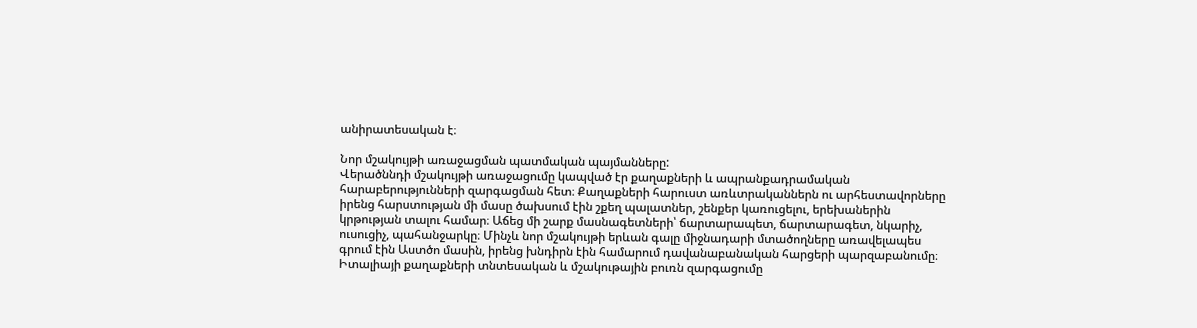անիրատեսական է։

Նոր մշակույթի առաջացման պատմական պայմանները:
Վերածննդի մշակույթի առաջացումը կապված էր քաղաքների և ապրանքադրամական հարաբերությունների զարգացման հետ։ Քաղաքների հարուստ առևտրականներն ու արհեստավորները իրենց հարստության մի մասը ծախսում էին շքեղ պալատներ, շենքեր կառուցելու, երեխաներին կրթության տալու համար։ Աճեց մի շարք մասնագետների՝ ճարտարապետ, ճարտարագետ, նկարիչ, ուսուցիչ, պահանջարկը։ Մինչև նոր մշակույթի երևան գալը միջնադարի մտածողները առավելապես գրում էին Աստծո մասին, իրենց խնդիրն էին համարում դավանաբանական հարցերի պարզաբանումը։
Իտալիայի քաղաքների տնտեսական և մշակութային բուռն զարգացումը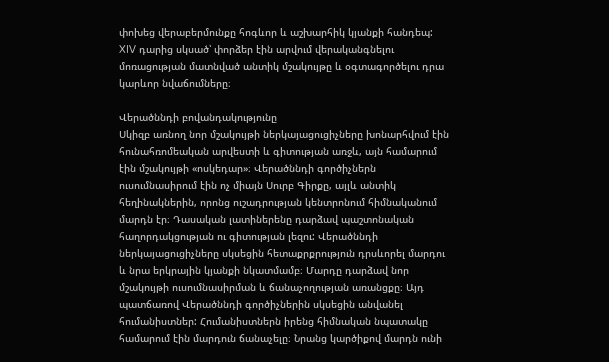փոխեց վերաբերմունքը հոգևոր և աշխարհիկ կյանքի հանդեպ: XIV դարից սկսած՝ փորձեր էին արվում վերականգնելու մոռացության մատնված անտիկ մշակույթը և օգտագործելու դրա կարևոր նվաճումները։

Վերածննդի բովանդակությունը
Սկիզբ առնող նոր մշակույթի ներկայացուցիչները խոնարհվում էին հունահռոմեական արվեստի և գիտության առջև, այն համարում էին մշակույթի «ոսկեդար»։ Վերածննդի գործիչներն ուսումնասիրում էին ոչ միայն Սուրբ Գիրքը, այլև անտիկ հեղինակներին, որոնց ուշադրության կենտրոնում հիմնականում մարդն էր։ Դասական լատիներենը դարձավ պաշտոնական հաղորդակցության ու գիտության լեզու: Վերածննդի ներկայացուցիչները սկսեցին հետաքրքրություն դրսևորել մարդու և նրա երկրային կյանքի նկատմամբ։ Մարդը դարձավ նոր մշակույթի ուսումնասիրման և ճանաչողության առանցքը։ Այդ պատճառով Վերածննդի գործիչներին սկսեցին անվանել հումանիստներ: Հումանիստներն իրենց հիմնական նպատակը համարում էին մարդուն ճանաչելը։ Նրանց կարծիքով մարդն ունի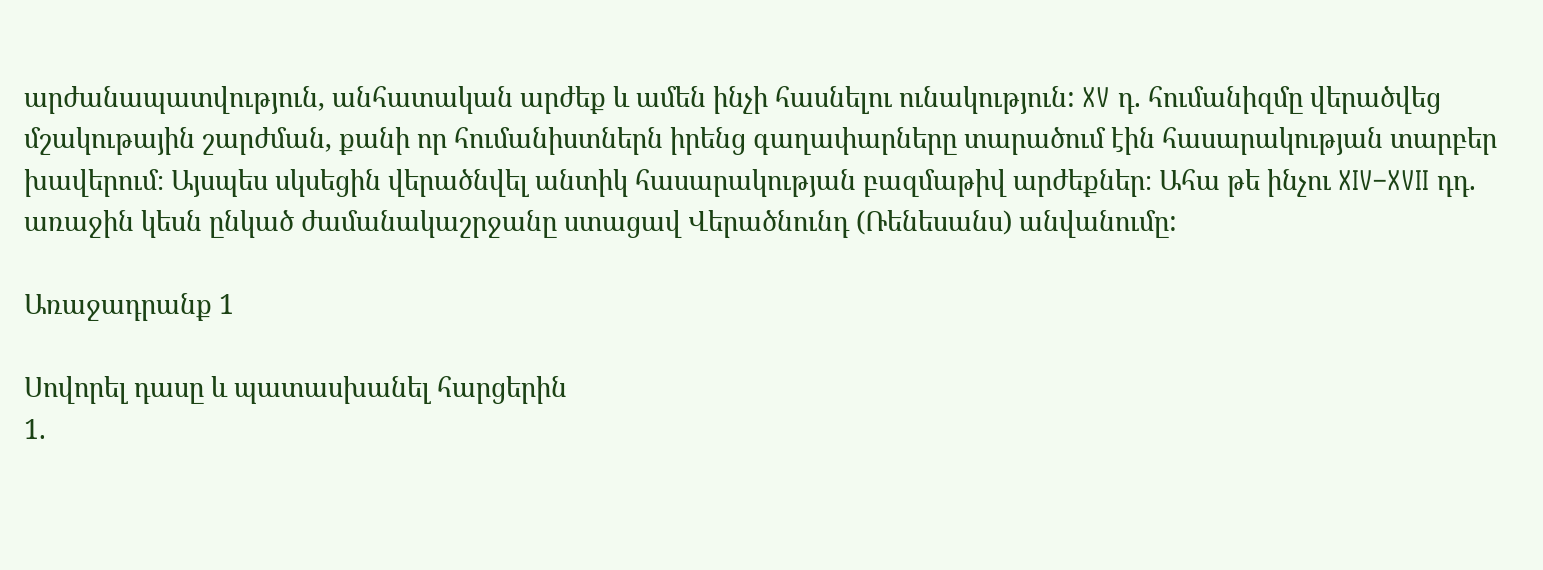արժանապատվություն, անհատական արժեք և ամեն ինչի հասնելու ունակություն: XV դ. հումանիզմը վերածվեց մշակութային շարժման, քանի որ հումանիստներն իրենց գաղափարները տարածում էին հասարակության տարբեր խավերում։ Այսպես սկսեցին վերածնվել անտիկ հասարակության բազմաթիվ արժեքներ։ Ահա թե ինչու XIV–XVII դդ. առաջին կեսն ընկած ժամանակաշրջանը ստացավ Վերածնունդ (Ռենեսանս) անվանումը:

Առաջադրանք 1

Սովորել դասը և պատասխանել հարցերին
1.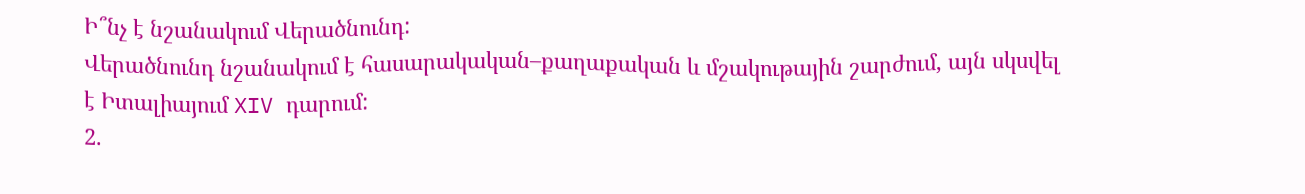Ի՞նչ է նշանակում Վերածնունդ:
Վերածնունդ նշանակում է հասարակական–քաղաքական և մշակութային շարժում, այն սկսվել է Իտալիայում XIV դարում:
2.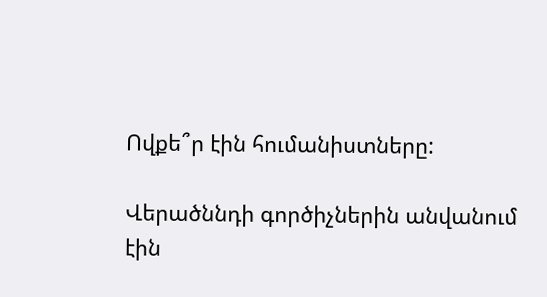Ովքե՞ր էին հումանիստները:

Վերածննդի գործիչներին անվանում էին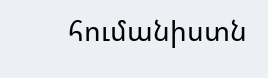հումանիստն